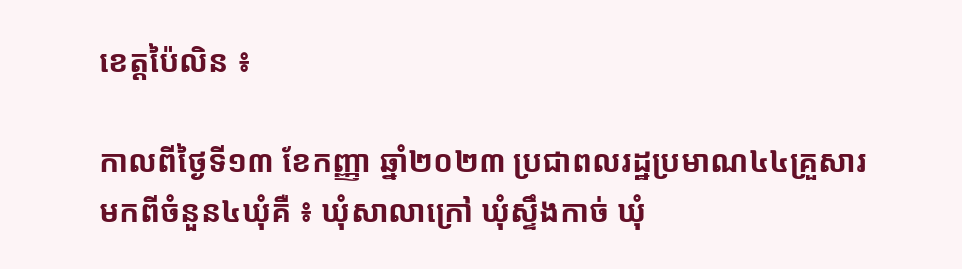ខេត្តប៉ៃលិន ៖

កាលពីថ្ងៃទី១៣ ខែកញ្ញា ឆ្នាំ២០២៣ ប្រជាពលរដ្ឋប្រមាណ៤៤គ្រួសារ មកពីចំនួន៤ឃុំគឺ ៖ ឃុំសាលាក្រៅ ឃុំស្ទឹងកាច់ ឃុំ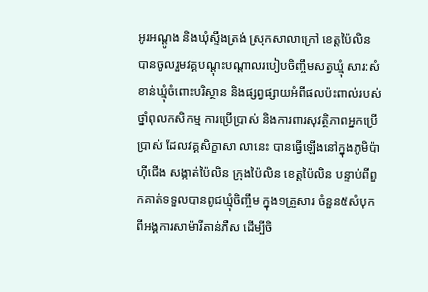អូរអណ្តូង និងឃុំស្ទឹងត្រង់ ស្រុកសាលាក្រៅ ខេត្តប៉ៃលិន បានចូលរួមវគ្គបណ្តុះបណ្តាលរបៀបចិញ្ចឹមសត្វឃ្មុំ សារ:សំខាន់ឃ្មុំចំពោះបរិស្ថាន និងផ្សព្វផ្សាយអំពីផលប៉ះពាល់របស់ថ្នាំពុលកសិកម្ម ការប្រើប្រាស់ និងការពារសុវត្ថិភាពអ្នកប្រើប្រាស់ ដែលវគ្គសិក្ខាសា លានេះ បានធ្វើឡើងនៅក្នុងភូមិប៉ាហ៊ីជើង សង្កាត់ប៉ៃលិន ក្រុងប៉ៃលិន ខេត្តប៉ៃលិន បន្ទាប់ពីពួកគាត់ទទួលបានពូជឃ្មុំចិញ្ចឹម ក្នុង១គ្រួសារ ចំនួន៥សំបុក ពីអង្គការសាម៉ារីតាន់ភឺស ដើម្បីចិ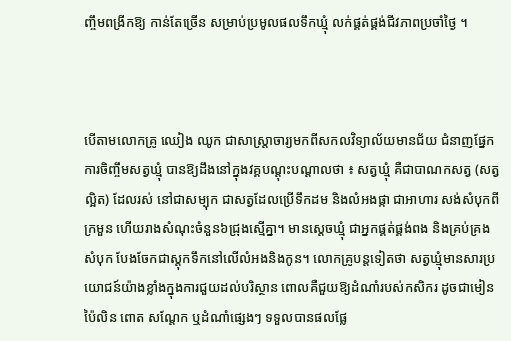ញ្ចឹមពង្រីកឱ្យ កាន់តែច្រើន សម្រាប់ប្រមូលផលទឹកឃ្មុំ លក់ផ្គត់ផ្គង់ជីវភាពប្រចាំថ្ងៃ ។



បើតាមលោកគ្រូ ឈៀង ឈូក ជាសាស្ត្រាចារ្យមកពីសកលវិទ្យាល័យមានជ័យ ជំនាញផ្នែកការចិញ្ចឹមសត្វឃ្មុំ បានឱ្យដឹងនៅក្នុងវគ្គបណ្តុះបណ្តាលថា ៖ សត្វឃ្មុំ គឺជាបាណកសត្វ (សត្វល្អិត) ដែលរស់ នៅជាសម្បុក ជាសត្វដែលប្រើទឹកដម និងលំអងផ្កា ជាអាហារ សង់សំបុកពីក្រមួន ហើយរាងសំណុះចំនួន៦ជ្រុងស្មើគ្នា។ មានស្តេចឃ្មុំ ជាអ្នកផ្គត់ផ្គង់ពង និងគ្រប់គ្រងសំបុក បែងចែកជាស្តុកទឹកនៅលើលំអងនិងកូន។ លោកគ្រូបន្តទៀតថា សត្វឃ្មុំមានសារប្រយោជន៍យ៉ាងខ្លាំងក្នុងការជួយដល់បរិស្ថាន ពោលគឺជួយឱ្យដំណាំរបស់កសិករ ដូចជាមៀនប៉ៃលិន ពោត សណ្តែក ឬដំណាំផ្សេងៗ ទទួលបានផលផ្លែ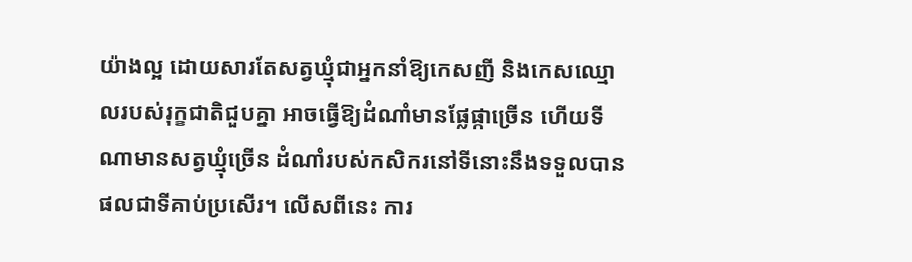យ៉ាងល្អ ដោយសារតែសត្វឃ្មុំជាអ្នកនាំឱ្យកេសញី និងកេសឈ្មោលរបស់រុក្ខជាតិជួបគ្នា អាចធ្វើឱ្យដំណាំមានផ្លែផ្កាច្រើន ហើយទីណាមានសត្វឃ្មុំច្រើន ដំណាំរបស់កសិករនៅទីនោះនឹងទទួលបានផលជាទីគាប់ប្រសើរ។ លើសពីនេះ ការ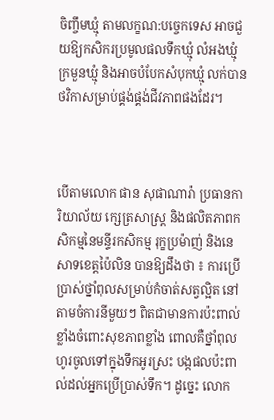ចិញ្ចឹមឃ្មុំ តាមលក្ខណ:បច្ចេកទេស អាចជួយឱ្យកសិករប្រមូលផលទឹកឃ្មុំ លំអងឃ្មុំ ក្រមួនឃ្មុំ និងអាចបំបែកសំបុកឃ្មុំ លក់បានថវិកាសម្រាប់ផ្គង់ផ្គង់ជីវភាពផងដែរ។



បើតាមលោក ផាន សុផាណារ៉ា ប្រធានការិយាល័យ ក្សេត្រសាស្ត្រ និងផលិតភាពកសិកម្មនៃមន្ទីរកសិកម្ម រុក្ខប្រម៉ាញ់ និងនេសាទខេត្តប៉ៃលិន បានឱ្យដឹងថា ៖ ការប្រើប្រាស់ថ្នាំពុលសម្រាប់កំចាត់សត្វល្អិត នៅតាមចំការនីមួយៗ ពិតជាមានការប៉ះពាល់ខ្លាំងចំពោះសុខភាពខ្លាំង ពោលគឺថ្នាំពុលហូរចូលទៅក្នុងទឹកអូរស្រះ បង្កផលប៉ះពាល់ដល់អ្នកប្រើប្រាស់ទឹក។ ដូច្នេះ លោក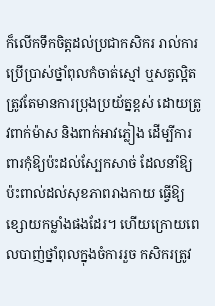ក៏លើកទឹកចិត្តដល់ប្រជាកសិករ រាល់ការប្រើប្រាស់ថ្នាំពុលកំចាត់ស្មៅ ឬសត្វល្អិត ត្រូវតែមានការប្រុងប្រយ័ត្នខ្ពស់ ដោយត្រូវពាក់ម៉ាស និងពាក់អាវភ្លៀង ដើម្បីការពារកុំឱ្យប៉ះដល់ស្បែកសាច់ ដែលនាំឱ្យប៉ះពាល់ដល់សុខភាពរាងកាយ ធ្វើឱ្យខ្សោយកម្លាំងផងដែរ។ ហើយក្រោយពេលបាញ់ថ្នាំពុលក្នុងចំការរួច កសិករត្រូវ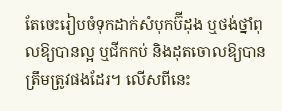តែចេះរៀបចំទុកដាក់សំបុកប៊ីដុង ឬថង់ថ្នាំពុលឱ្យបានល្អ ឬជីកកប់ និងដុតចោលឱ្យបានត្រឹមត្រូវផងដែរ។ លើសពីនេះ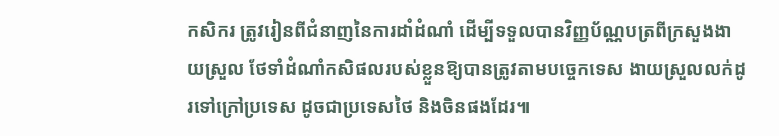កសិករ ត្រូវរៀនពីជំនាញនៃការដាំដំណាំ ដើម្បីទទួលបានវិញ្ញប័ណ្ណបត្រពីក្រសួងងាយស្រួល ថែទាំដំណាំកសិផលរបស់ខ្លួនឱ្យបានត្រូវតាមបច្ចេកទេស ងាយស្រួលលក់ដូរទៅក្រៅប្រទេស ដូចជាប្រទេសថៃ និងចិនផងដែរ៕